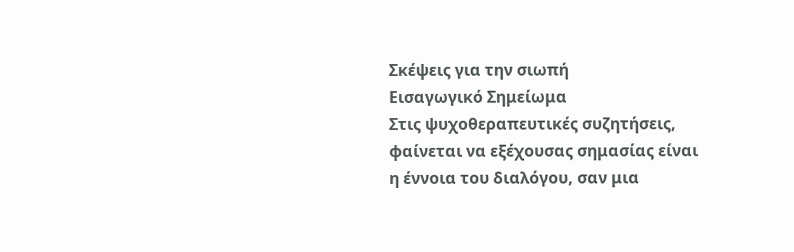Σκέψεις για την σιωπή
Εισαγωγικό Σημείωμα
Στις ψυχοθεραπευτικές συζητήσεις, φαίνεται να εξέχουσας σημασίας είναι η έννοια του διαλόγου, σαν μια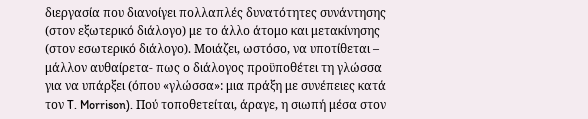διεργασία που διανοίγει πολλαπλές δυνατότητες συνάντησης (στον εξωτερικό διάλογο) με το άλλο άτομο και μετακίνησης (στον εσωτερικό διάλογο). Μοιάζει, ωστόσο, να υποτίθεται – μάλλον αυθαίρετα- πως ο διάλογος προϋποθέτει τη γλώσσα για να υπάρξει (όπου «γλώσσα»: μια πράξη με συνέπειες κατά τον T. Morrison). Πού τοποθετείται, άραγε, η σιωπή μέσα στον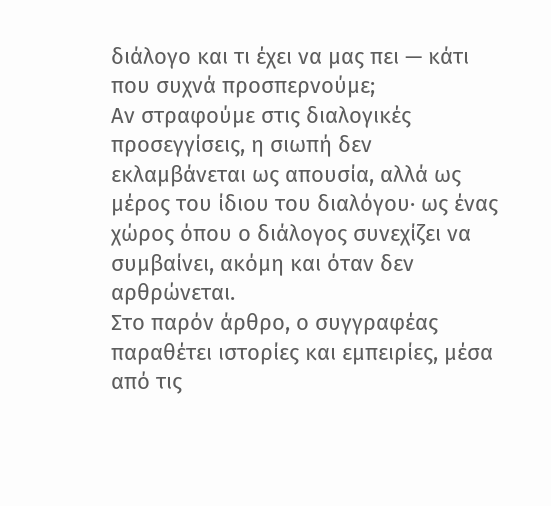διάλογο και τι έχει να μας πει — κάτι που συχνά προσπερνούμε;
Αν στραφούμε στις διαλογικές προσεγγίσεις, η σιωπή δεν εκλαμβάνεται ως απουσία, αλλά ως μέρος του ίδιου του διαλόγου· ως ένας χώρος όπου ο διάλογος συνεχίζει να συμβαίνει, ακόμη και όταν δεν αρθρώνεται.
Στο παρόν άρθρο, ο συγγραφέας παραθέτει ιστορίες και εμπειρίες, μέσα από τις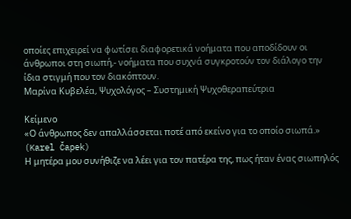οποίες επιχειρεί να φωτίσει διαφορετικά νοήματα που αποδίδουν οι άνθρωποι στη σιωπή,- νοήματα που συχνά συγκροτούν τον διάλογο την ίδια στιγμή που τον διακόπτουν.
Μαρίνα Κυβελέα, Ψυχολόγος – Συστημική Ψυχοθεραπεύτρια

Κείμενο
«Ο άνθρωπος δεν απαλλάσσεται ποτέ από εκείνο για το οποίο σιωπά.» (Karel Čapek)
Η μητέρα μου συνήθιζε να λέει για τον πατέρα της, πως ήταν ένας σιωπηλός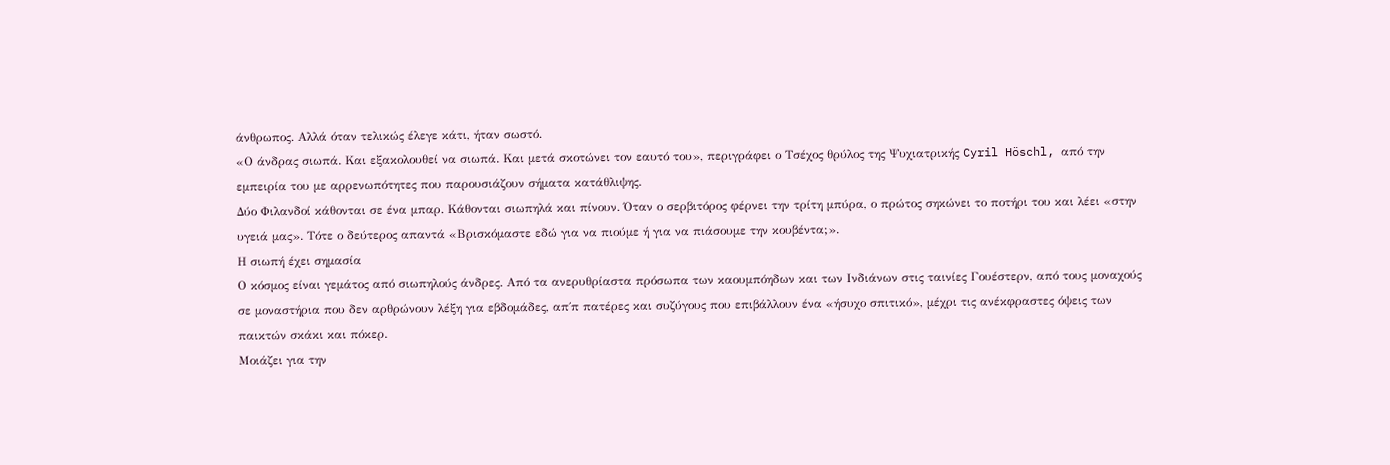άνθρωπος. Αλλά όταν τελικώς έλεγε κάτι, ήταν σωστό.
«Ο άνδρας σιωπά. Και εξακολουθεί να σιωπά. Και μετά σκοτώνει τον εαυτό του», περιγράφει ο Τσέχος θρύλος της Ψυχιατρικής Cyril Höschl, από την εμπειρία του με αρρενωπότητες που παρουσιάζουν σήματα κατάθλιψης.
Δύο Φιλανδοί κάθονται σε ένα μπαρ. Κάθονται σιωπηλά και πίνουν. Όταν ο σερβιτόρος φέρνει την τρίτη μπύρα, ο πρώτος σηκώνει το ποτήρι του και λέει «στην υγειά μας». Τότε ο δεύτερος απαντά «Βρισκόμαστε εδώ για να πιούμε ή για να πιάσουμε την κουβέντα;».
Η σιωπή έχει σημασία
Ο κόσμος είναι γεμάτος από σιωπηλούς άνδρες. Από τα ανερυθρίαστα πρόσωπα των καουμπόηδων και των Ινδιάνων στις ταινίες Γουέστερν, από τους μοναχούς σε μοναστήρια που δεν αρθρώνουν λέξη για εβδομάδες, απ΄π πατέρες και συζύγους που επιβάλλουν ένα «ήσυχο σπιτικό», μέχρι τις ανέκφραστες όψεις των παικτών σκάκι και πόκερ.
Μοιάζει για την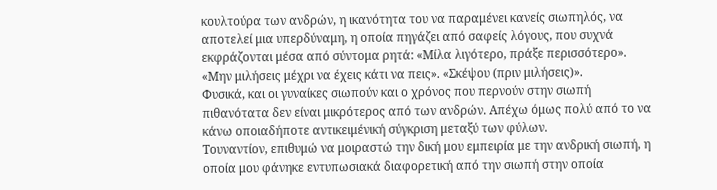κουλτούρα των ανδρών, η ικανότητα του να παραμένει κανείς σιωπηλός, να αποτελεί μια υπερδύναμη, η οποία πηγάζει από σαφείς λόγους, που συχνά εκφράζονται μέσα από σύντομα ρητά: «Μίλα λιγότερο, πράξε περισσότερο». «Μην μιλήσεις μέχρι να έχεις κάτι να πεις». «Σκέψου (πριν μιλήσεις)».
Φυσικά, και οι γυναίκες σιωπούν και ο χρόνος που περνούν στην σιωπή πιθανότατα δεν είναι μικρότερος από των ανδρών. Απέχω όμως πολύ από το να κάνω οποιαδήποτε αντικειμένική σύγκριση μεταξύ των φύλων.
Τουναντίον, επιθυμώ να μοιραστώ την δική μου εμπειρία με την ανδρική σιωπή, η οποία μου φάνηκε εντυπωσιακά διαφορετική από την σιωπή στην οποία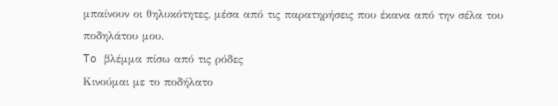μπαίνουν οι θηλυκότητες, μέσα από τις παρατηρήσεις που έκανα από την σέλα του ποδηλάτου μου.
To βλέμμα πίσω από τις ρόδες
Κινούμαι με το ποδήλατο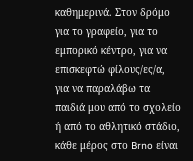καθημερινά. Στον δρόμο για το γραφείο, για το εμπορικό κέντρο, για να επισκεφτώ φίλους/ες/α, για να παραλάβω τα παιδιά μου από το σχολείο ή από το αθλητικό στάδιο, κάθε μέρος στο Brno είναι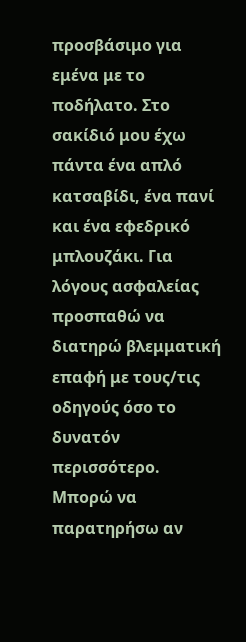προσβάσιμο για εμένα με το ποδήλατο. Στο σακίδιό μου έχω πάντα ένα απλό κατσαβίδι, ένα πανί και ένα εφεδρικό μπλουζάκι. Για λόγους ασφαλείας προσπαθώ να διατηρώ βλεμματική επαφή με τους/τις οδηγούς όσο το δυνατόν περισσότερο. Μπορώ να παρατηρήσω αν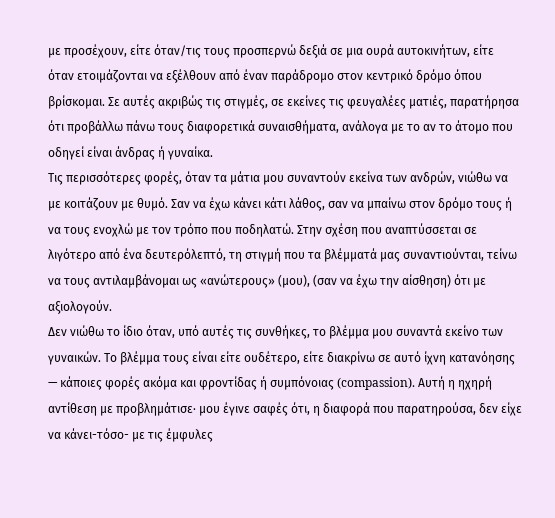με προσέχουν, είτε όταν/τις τους προσπερνώ δεξιά σε μια ουρά αυτοκινήτων, είτε όταν ετοιμάζονται να εξέλθουν από έναν παράδρομο στον κεντρικό δρόμο όπου βρίσκομαι. Σε αυτές ακριβώς τις στιγμές, σε εκείνες τις φευγαλέες ματιές, παρατήρησα ότι προβάλλω πάνω τους διαφορετικά συναισθήματα, ανάλογα με το αν το άτομο που οδηγεί είναι άνδρας ή γυναίκα.
Τις περισσότερες φορές, όταν τα μάτια μου συναντούν εκείνα των ανδρών, νιώθω να με κοιτάζουν με θυμό. Σαν να έχω κάνει κάτι λάθος, σαν να μπαίνω στον δρόμο τους ή να τους ενοχλώ με τον τρόπο που ποδηλατώ. Στην σχέση που αναπτύσσεται σε λιγότερο από ένα δευτερόλεπτό, τη στιγμή που τα βλέμματά μας συναντιούνται, τείνω να τους αντιλαμβάνομαι ως «ανώτερους» (μου), (σαν να έχω την αίσθηση) ότι με αξιολογούν.
Δεν νιώθω το ίδιο όταν, υπό αυτές τις συνθήκες, το βλέμμα μου συναντά εκείνο των γυναικών. Το βλέμμα τους είναι είτε ουδέτερο, είτε διακρίνω σε αυτό ίχνη κατανόησης — κάποιες φορές ακόμα και φροντίδας ή συμπόνοιας (compassion). Αυτή η ηχηρή αντίθεση με προβλημάτισε· μου έγινε σαφές ότι, η διαφορά που παρατηρούσα, δεν είχε να κάνει-τόσο- με τις έμφυλες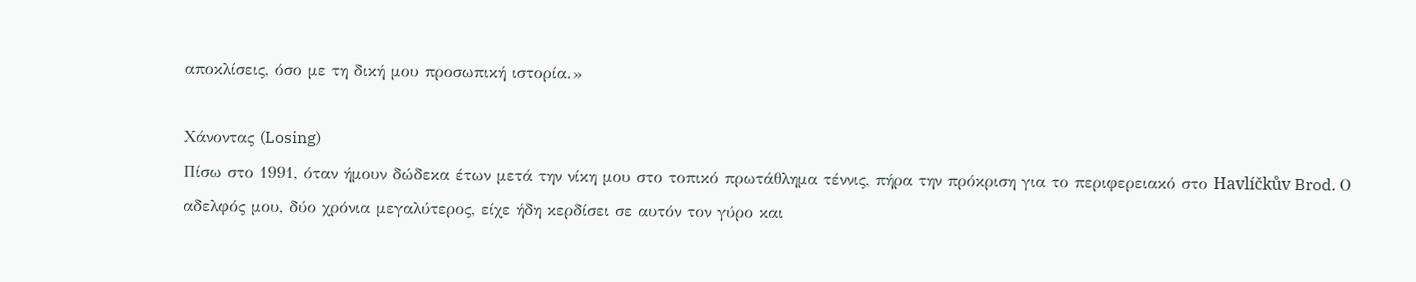αποκλίσεις, όσο με τη δική μου προσωπική ιστορία.»

Χάνοντας (Losing)
Πίσω στο 1991, όταν ήμουν δώδεκα έτων μετά την νίκη μου στο τοπικό πρωτάθλημα τέννις, πήρα την πρόκριση για το περιφερειακό στο Havlíčkův Brod. Ο αδελφός μου, δύο χρόνια μεγαλύτερος, είχε ήδη κερδίσει σε αυτόν τον γύρο και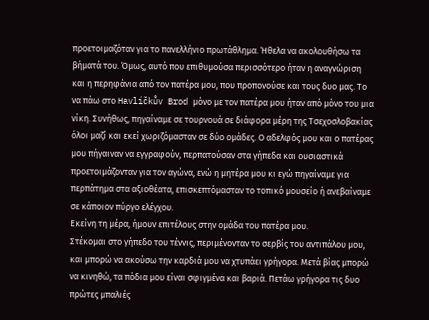προετοιμαζόταν για το πανελλήνιο πρωτάθλημα. Ήθελα να ακολουθήσω τα βήματά του. Όμως, αυτό που επιθυμούσα περισσότερο ήταν η αναγνώριση και η περηφάνια από τον πατέρα μου, που προπονούσε και τους δυο μας. Το να πάω στο Havlíčkův Brod μόνο με τον πατέρα μου ήταν από μόνο του μια νίκη. Συνήθως, πηγαίναμε σε τουρνουά σε διάφορα μέρη της Τσεχοσλοβακίας όλοι μαζί και εκεί χωριζόμασταν σε δύο ομάδες. Ο αδελφός μου και ο πατέρας μου πήγαιναν να εγγραφούν, περπατούσαν στα γήπεδα και ουσιαστικά προετοιμάζονταν για τον αγώνα, ενώ η μητέρα μου κι εγώ πηγαίναμε για περπάτημα στα αξιοθέατα, επισκεπτόμασταν το τοπικό μουσείο ή ανεβαίναμε σε κάποιον πύργο ελέγχου.
Εκείνη τη μέρα, ήμουν επιτέλους στην ομάδα του πατέρα μου.
Στέκομαι στο γήπεδο του τέννις, περιμένονταν το σερβίς του αντιπάλου μου, και μπορώ να ακούσω την καρδιά μου να χτυπάει γρήγορα. Μετά βίας μπορώ να κινηθώ, τα πόδια μου είναι σφιγμένα και βαριά. Πετάω γρήγορα τις δυο πρώτες μπαλιές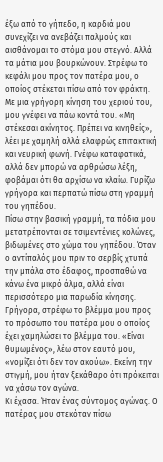έξω από το γήπεδο, η καρδιά μου συνεχίζει να ανεβάζει παλμούς και αισθάνομαι το στόμα μου στεγνό. Αλλά τα μάτια μου βουρκώνουν. Στρέφω το κεφάλι μου προς τον πατέρα μου, ο οποίος στέκεται πίσω από τον φράκτη. Με μια γρήγορη κίνηση του χεριού του, μου γνέφει να πάω κοντά του. «Μη στέκεσαι ακίνητος. Πρέπει να κινηθείς», λέει με χαμηλή αλλά ελαφρώς επιτακτική και νευρική φωνή. Γνέφω καταφατικά, αλλά δεν μπορώ να αρθρώσω λέξη, φοβάμαι ότι θα αρχίσω να κλαίω. Γυρίζω γρήγορα και περπατώ πίσω στη γραμμή του γηπέδου.
Πίσω στην βασική γραμμή, τα πόδια μου μετατρέπονται σε τσιμεντένιες κολώνες, βιδωμένες στο χώμα του γηπέδου. Όταν ο αντίπαλός μου πριν το σερβίς χτυπά την μπάλα στο έδαφος, προσπαθώ να κάνω ένα μικρό άλμα, αλλά είναι περισσότερο μια παρωδία κίνησης. Γρήγορα, στρέφω το βλέμμα μου προς το πρόσωπο του πατέρα μου ο οποίος έχει χαμηλώσει το βλέμμα του. «Είναι θυμωμένος», λέω στον εαυτό μου, «νομίζει ότι δεν τον ακούω». Εκείνη την στιγμή, μου ήταν ξεκάθαρο ότι πρόκειται να χάσω τον αγώνα.
Κι έχασα. Ήταν ένας σύντομος αγώνας. Ο πατέρας μου στεκόταν πίσω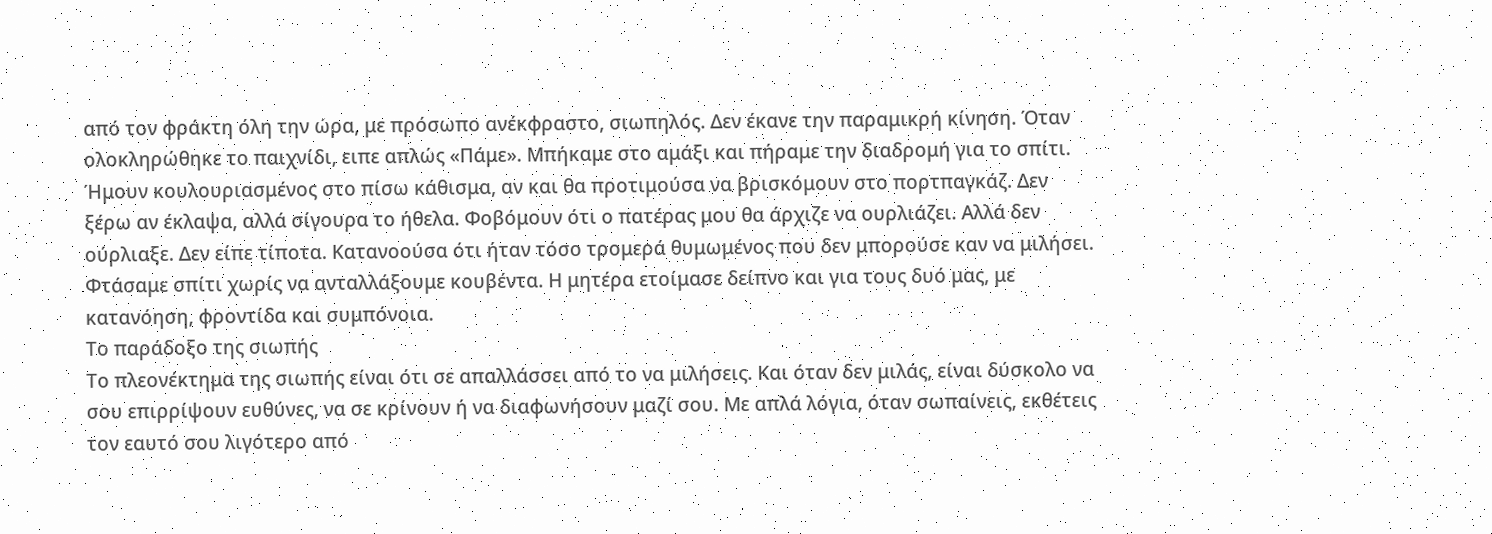από τον φράκτη όλη την ώρα, με πρόσωπο ανέκφραστο, σιωπηλός. Δεν έκανε την παραμικρή κίνηση. Όταν ολοκληρώθηκε το παιχνίδι, ειπε απλώς «Πάμε». Μπήκαμε στο αμάξι και πήραμε την διαδρομή για το σπίτι. Ήμουν κουλουριασμένος στο πίσω κάθισμα, αν και θα προτιμούσα να βρισκόμουν στο πορτπαγκάζ. Δεν ξέρω αν έκλαψα, αλλά σίγουρα το ήθελα. Φοβόμουν ότι ο πατέρας μου θα άρχιζε να ουρλιάζει. Αλλά δεν ούρλιαξε. Δεν είπε τίποτα. Κατανοούσα ότι ήταν τόσο τρομερά θυμωμένος που δεν μπορούσε καν να μιλήσει.
Φτάσαμε σπίτι χωρίς να ανταλλάξουμε κουβέντα. Η μητέρα ετοίμασε δείπνο και για τους δυό μας, με κατανόηση, φροντίδα και συμπόνοια.
Το παράδοξο της σιωπής
Το πλεονέκτημα της σιωπής είναι ότι σε απαλλάσσει από το να μιλήσεις. Και όταν δεν μιλάς, είναι δύσκολο να σου επιρρίψουν ευθύνες, να σε κρίνουν ή να διαφωνήσουν μαζί σου. Με απλά λόγια, όταν σωπαίνεις, εκθέτεις τον εαυτό σου λιγότερο από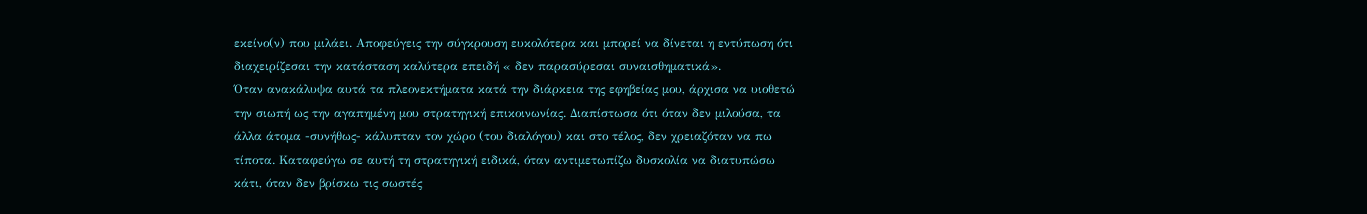εκείνο(ν) που μιλάει. Αποφεύγεις την σύγκρουση ευκολότερα και μπορεί να δίνεται η εντύπωση ότι διαχειρίζεσαι την κατάσταση καλύτερα επειδή « δεν παρασύρεσαι συναισθηματικά».
Όταν ανακάλυψα αυτά τα πλεονεκτήματα κατά την διάρκεια της εφηβείας μου, άρχισα να υιοθετώ την σιωπή ως την αγαπημένη μου στρατηγική επικοινωνίας. Διαπίστωσα ότι όταν δεν μιλούσα, τα άλλα άτομα -συνήθως- κάλυπταν τον χώρο (του διαλόγου) και στο τέλος, δεν χρειαζόταν να πω τίποτα. Καταφεύγω σε αυτή τη στρατηγική ειδικά, όταν αντιμετωπίζω δυσκολία να διατυπώσω κάτι, όταν δεν βρίσκω τις σωστές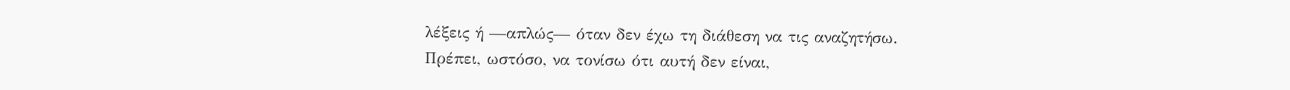λέξεις ή —απλώς— όταν δεν έχω τη διάθεση να τις αναζητήσω.
Πρέπει, ωστόσο, να τονίσω ότι αυτή δεν είναι,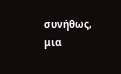συνήθως, μια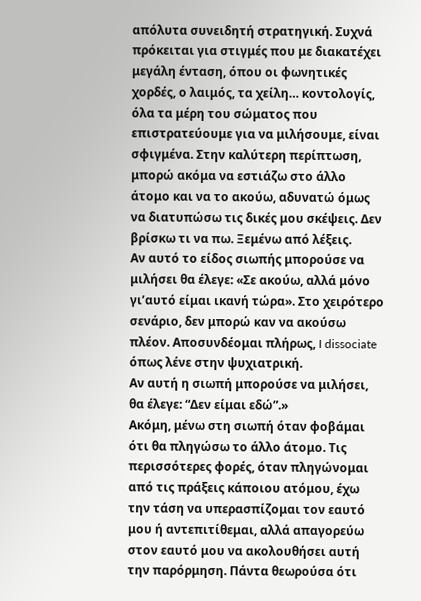απόλυτα συνειδητή στρατηγική. Συχνά πρόκειται για στιγμές που με διακατέχει μεγάλη ένταση, όπου οι φωνητικές χορδές, ο λαιμός, τα χείλη… κοντολογίς, όλα τα μέρη του σώματος που επιστρατεύουμε για να μιλήσουμε, είναι σφιγμένα. Στην καλύτερη περίπτωση, μπορώ ακόμα να εστιάζω στο άλλο άτομο και να το ακούω, αδυνατώ όμως να διατυπώσω τις δικές μου σκέψεις. Δεν βρίσκω τι να πω. Ξεμένω από λέξεις.
Αν αυτό το είδος σιωπής μπορούσε να μιλήσει θα έλεγε: «Σε ακούω, αλλά μόνο γι’αυτό είμαι ικανή τώρα». Στο χειρότερο σενάριο, δεν μπορώ καν να ακούσω πλέον. Αποσυνδέομαι πλήρως, I dissociate όπως λένε στην ψυχιατρική.
Αν αυτή η σιωπή μπορούσε να μιλήσει, θα έλεγε: “Δεν είμαι εδώ”.»
Ακόμη, μένω στη σιωπή όταν φοβάμαι ότι θα πληγώσω το άλλο άτομο. Τις περισσότερες φορές, όταν πληγώνομαι από τις πράξεις κάποιου ατόμου, έχω την τάση να υπερασπίζομαι τον εαυτό μου ή αντεπιτίθεμαι, αλλά απαγορεύω στον εαυτό μου να ακολουθήσει αυτή την παρόρμηση. Πάντα θεωρούσα ότι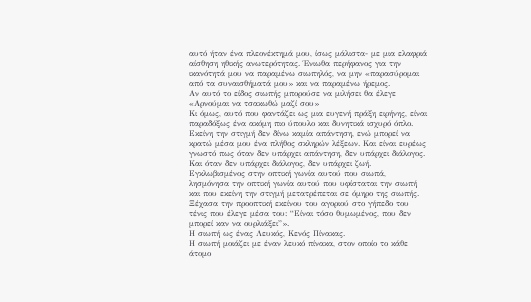αυτό ήταν ένα πλεονέκτημά μου, ίσως μάλιστα- με μια ελαφριά αίσθηση ηθικής ανωτερότητας. Ένιωθα περήφανος για την ικανότητά μου να παραμένω σιωπηλός, να μην «παρασύρομαι από τα συναισθήματά μου» και να παραμένω ήρεμος.
Αν αυτό το είδος σιωπής μπορούσε να μιλήσει θα έλεγε «Αρνούμαι να τσακωθώ μαζί σου»
Κι όμως, αυτό που φαντάζει ως μια ευγενή πράξη ειρήνης, είναι παραδόξως ένα ακόμη πιο ύπουλο και δυνητικά ισχυρό όπλο. Εκείνη την στιγμή δεν δίνω καμία απάντηση, ενώ μπορεί να κρατώ μέσα μου ένα πλήθος σκληρών λέξεων. Και είναι ευρέως γνωστό πως όταν δεν υπάρχει απάντηση, δεν υπάρχει διάλογος. Και όταν δεν υπάρχει διάλογος, δεν υπάρχει ζωή.
Εγκλωβισμένος στην οπτική γωνία αυτού που σιωπά, λησμόνησα την οπτική γωνία αυτού που υφίσταται την σιωπή και που εκείνη την στιγμή μετατρέπεται σε όμηρο της σιωπής. Ξέχασα την προοπτική εκείνου του αγοριού στο γήπεδο του τένις που έλεγε μέσα του: “Είναι τόσο θυμωμένος, που δεν μπορεί καν να ουρλιάξει”».
Η σιωπή ως ένας Λευκός, Κενός Πίνακας.
Η σιωπή μοιάζει με έναν λευκό πίνακα, στον οποίο το κάθε άτομο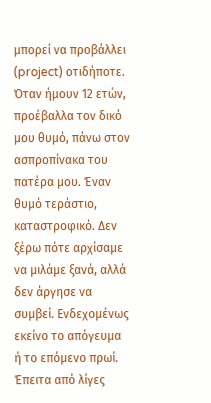μπορεί να προβάλλει (project) οτιδήποτε. Όταν ήμουν 12 ετών, προέβαλλα τον δικό μου θυμό, πάνω στον ασπροπίνακα του πατέρα μου. Έναν θυμό τεράστιο, καταστροφικό. Δεν ξέρω πότε αρχίσαμε να μιλάμε ξανά, αλλά δεν άργησε να συμβεί. Ενδεχομένως εκείνο το απόγευμα ή το επόμενο πρωί. Έπειτα από λίγες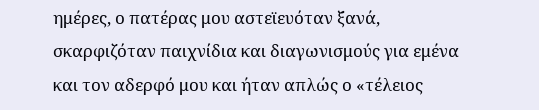ημέρες, ο πατέρας μου αστεϊευόταν ξανά, σκαρφιζόταν παιχνίδια και διαγωνισμούς για εμένα και τον αδερφό μου και ήταν απλώς ο «τέλειος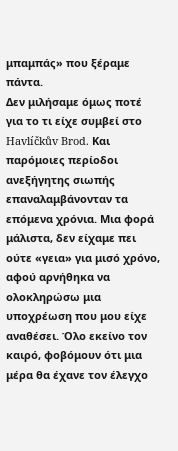μπαμπάς» που ξέραμε πάντα.
Δεν μιλήσαμε όμως ποτέ για το τι είχε συμβεί στο Havlíčkův Brod. Και παρόμοιες περίοδοι ανεξήγητης σιωπής επαναλαμβάνονταν τα επόμενα χρόνια. Μια φορά μάλιστα, δεν είχαμε πει ούτε «γεια» για μισό χρόνο, αφού αρνήθηκα να ολοκληρώσω μια υποχρέωση που μου είχε αναθέσει. Όλο εκείνο τον καιρό, φοβόμουν ότι μια μέρα θα έχανε τον έλεγχο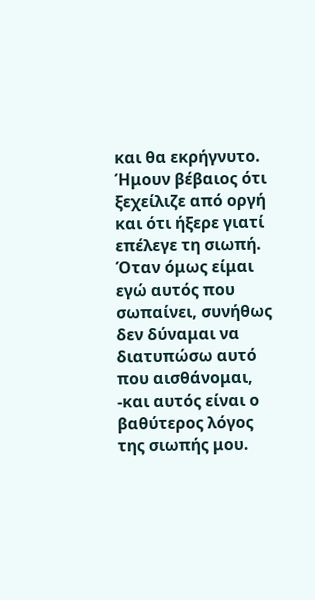και θα εκρήγνυτο. Ήμουν βέβαιος ότι ξεχείλιζε από οργή και ότι ήξερε γιατί επέλεγε τη σιωπή.
Όταν όμως είμαι εγώ αυτός που σωπαίνει, συνήθως δεν δύναμαι να διατυπώσω αυτό που αισθάνομαι, -και αυτός είναι ο βαθύτερος λόγος της σιωπής μου.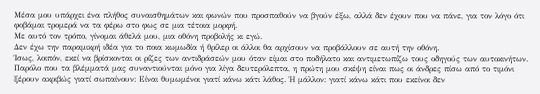Μέσα μου υπάρχει ένα πλήθος συναισθημάτων και φωνών που προσπαθούν να βγούν έξω, αλλά δεν έχουν που να πάνε, για τον λόγο ότι φοβάμαι τρομερά να τα φέρω στο φως σε μια τέτοια μορφή.
Με αυτό τον τρόπο, γίνομαι άθελά μου, μια οθόνη προβολής κι εγώ.
Δεν έχω την παραμικρή ιδέα για το ποια κωμωδία ή θρίλερ οι άλλοι θα αρχίσουν να προβάλλουν σε αυτή την οθόνη.
Ίσως, λοιπόν, εκεί να βρίσκονται οι ρίζες των αντιδράσεών μου όταν είμαι στο ποδήλατο και αντιμετωπίζω τους οδηγούς των αυτοκινήτων. Παρόλο που τα βλέμματά μας συναντιούνται μόνο για λίγα δευτερόλεπτα, η πρώτη μου σκέψη είναι πως οι άνδρες πίσω από το τιμόνι ξέρουν ακριβώς γιατί σωπαίνουν: Είναι θυμωμένοι γιατί κάνω κάτι λάθος. Ή μάλλον: γιατί κάνω κάτι που εκείνοι δεν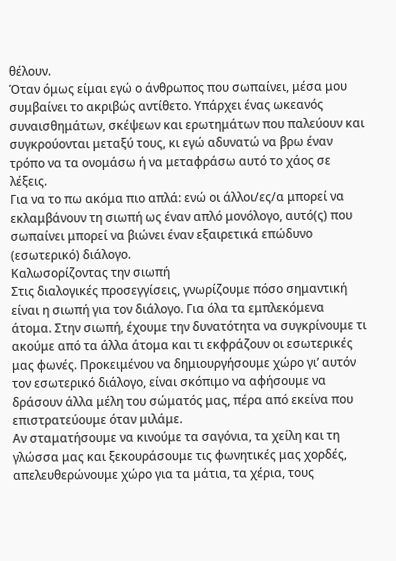θέλουν.
Όταν όμως είμαι εγώ ο άνθρωπος που σωπαίνει, μέσα μου συμβαίνει το ακριβώς αντίθετο. Υπάρχει ένας ωκεανός συναισθημάτων, σκέψεων και ερωτημάτων που παλεύουν και συγκρούονται μεταξύ τους, κι εγώ αδυνατώ να βρω έναν τρόπο να τα ονομάσω ή να μεταφράσω αυτό το χάος σε λέξεις.
Για να το πω ακόμα πιο απλά: ενώ οι άλλοι/ες/α μπορεί να εκλαμβάνουν τη σιωπή ως έναν απλό μονόλογο, αυτό(ς) που σωπαίνει μπορεί να βιώνει έναν εξαιρετικά επώδυνο (εσωτερικό) διάλογο.
Καλωσορίζοντας την σιωπή
Στις διαλογικές προσεγγίσεις, γνωρίζουμε πόσο σημαντική είναι η σιωπή για τον διάλογο. Για όλα τα εμπλεκόμενα άτομα. Στην σιωπή, έχουμε την δυνατότητα να συγκρίνουμε τι ακούμε από τα άλλα άτομα και τι εκφράζουν οι εσωτερικές μας φωνές. Προκειμένου να δημιουργήσουμε χώρο γι’ αυτόν τον εσωτερικό διάλογο, είναι σκόπιμο να αφήσουμε να δράσουν άλλα μέλη του σώματός μας, πέρα από εκείνα που επιστρατεύουμε όταν μιλάμε.
Αν σταματήσουμε να κινούμε τα σαγόνια, τα χείλη και τη γλώσσα μας και ξεκουράσουμε τις φωνητικές μας χορδές, απελευθερώνουμε χώρο για τα μάτια, τα χέρια, τους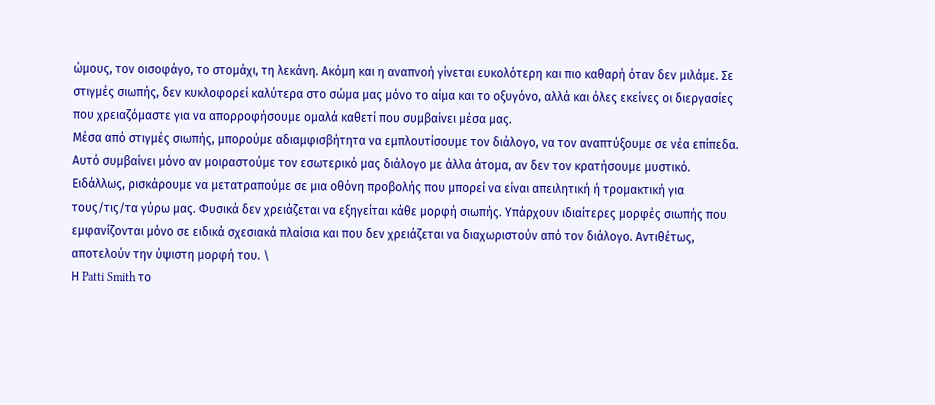ώμους, τον οισοφάγο, το στομάχι, τη λεκάνη. Ακόμη και η αναπνοή γίνεται ευκολότερη και πιο καθαρή όταν δεν μιλάμε. Σε στιγμές σιωπής, δεν κυκλοφορεί καλύτερα στο σώμα μας μόνο το αίμα και το οξυγόνο, αλλά και όλες εκείνες οι διεργασίες που χρειαζόμαστε για να απορροφήσουμε ομαλά καθετί που συμβαίνει μέσα μας.
Μέσα από στιγμές σιωπής, μπορούμε αδιαμφισβήτητα να εμπλουτίσουμε τον διάλογο, να τον αναπτύξουμε σε νέα επίπεδα. Αυτό συμβαίνει μόνο αν μοιραστούμε τον εσωτερικό μας διάλογο με άλλα άτομα, αν δεν τον κρατήσουμε μυστικό. Ειδάλλως, ρισκάρουμε να μετατραπούμε σε μια οθόνη προβολής που μπορεί να είναι απειλητική ή τρομακτική για τους/τις/τα γύρω μας. Φυσικά δεν χρειάζεται να εξηγείται κάθε μορφή σιωπής. Υπάρχουν ιδιαίτερες μορφές σιωπής που εμφανίζονται μόνο σε ειδικά σχεσιακά πλαίσια και που δεν χρειάζεται να διαχωριστούν από τον διάλογο. Αντιθέτως, αποτελούν την ύψιστη μορφή του. \
Η Patti Smith το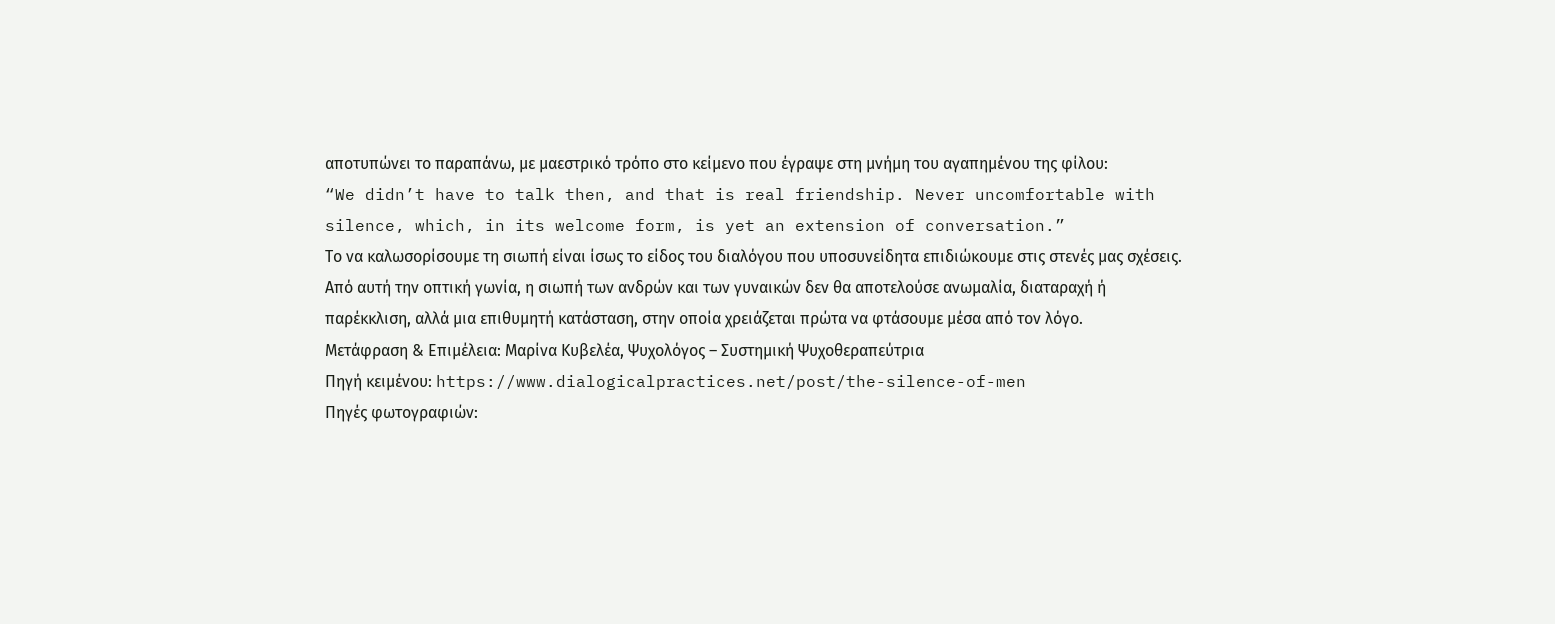αποτυπώνει το παραπάνω, με μαεστρικό τρόπο στο κείμενο που έγραψε στη μνήμη του αγαπημένου της φίλου:
“We didn’t have to talk then, and that is real friendship. Never uncomfortable with silence, which, in its welcome form, is yet an extension of conversation.”
Το να καλωσορίσουμε τη σιωπή είναι ίσως το είδος του διαλόγου που υποσυνείδητα επιδιώκουμε στις στενές μας σχέσεις. Από αυτή την οπτική γωνία, η σιωπή των ανδρών και των γυναικών δεν θα αποτελούσε ανωμαλία, διαταραχή ή παρέκκλιση, αλλά μια επιθυμητή κατάσταση, στην οποία χρειάζεται πρώτα να φτάσουμε μέσα από τον λόγο.
Μετάφραση & Επιμέλεια: Μαρίνα Κυβελέα, Ψυχολόγος – Συστημική Ψυχοθεραπεύτρια
Πηγή κειμένου: https://www.dialogicalpractices.net/post/the-silence-of-men
Πηγές φωτογραφιών: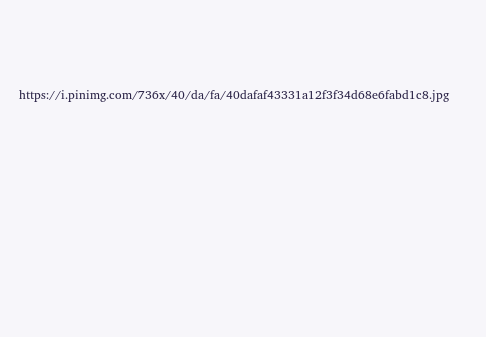https://i.pinimg.com/736x/40/da/fa/40dafaf43331a12f3f34d68e6fabd1c8.jpg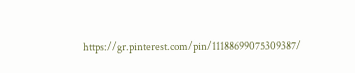https://gr.pinterest.com/pin/11188699075309387/